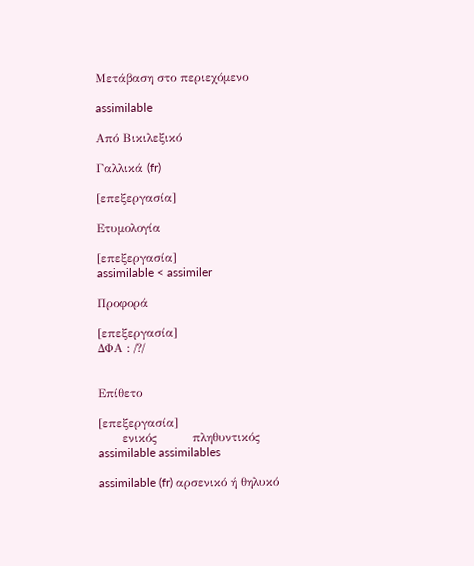Μετάβαση στο περιεχόμενο

assimilable

Από Βικιλεξικό

Γαλλικά (fr)

[επεξεργασία]

Ετυμολογία

[επεξεργασία]
assimilable < assimiler

Προφορά

[επεξεργασία]
ΔΦΑ : /?/


Επίθετο

[επεξεργασία]
      ενικός         πληθυντικός
assimilable assimilables

assimilable (fr) αρσενικό ή θηλυκό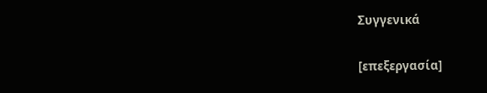Συγγενικά

[επεξεργασία]